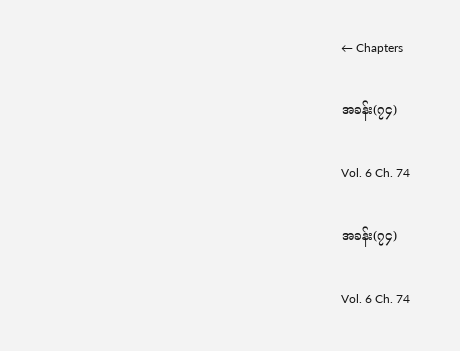← Chapters

အခန်း(၇၄)

Vol. 6 Ch. 74

အခန်း(၇၄)

Vol. 6 Ch. 74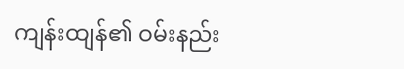ကျန်းထျန်၏ ဝမ်းနည်း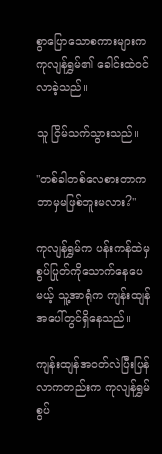စွာပြောသောစကားများက ကုလျန်ရွှမ်၏ ခေါင်းထဲဝင်လာခဲ့သည်။

သူ ငြိမ်သက်သွားသည်။

"တစ်ခါတစ်လေစားတာက ဘာမှမဖြစ်ဘူးမလား?"

ကုလျန်ရွှမ်က ပန်းကန်ထဲမှစွပ်ပြုတ်ကိုသောက်နေပေမယ့် သူ့အာရုံက ကျန်းထျန်အပေါ်တွင်ရှိနေသည်။

ကျန်းထျန်အဝတ်လဲပြီးပြန်လာကတည်းက ကုလျန်ရွှမ်စွပ်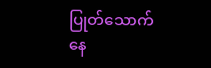ပြုတ်သောက်နေ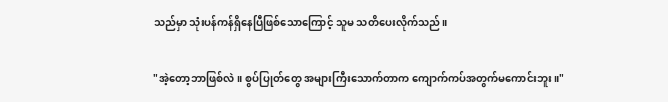သည်မှာ သုံးပန်ကန်ရှိနေပြီဖြစ်သောကြောင့် သူမ သတိပေးလိုက်သည်။

"အဲ့တော့ဘာဖြစ်လဲ။ စွပ်ပြုတ်တွေ အများကြီးသောက်တာက ကျောက်ကပ်အတွက်မကောင်းဘူး။"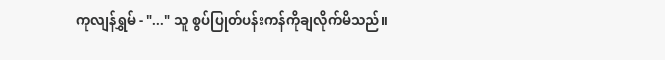ကုလျန်ရွှမ် - "..." သူ စွပ်ပြုတ်ပန်းကန်ကိုချလိုက်မိသည်။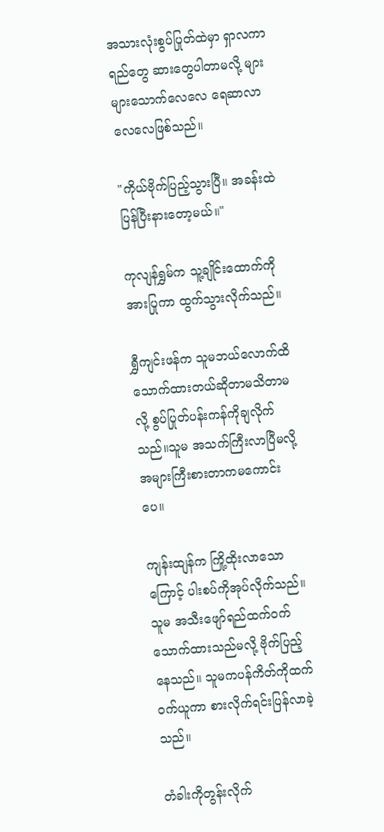အသားလုံးစွပ်ပြုတ်ထဲမှာ ရှာလကာရည်တွေ ဆားတွေပါတာမလို့ များများသောက်လေလေ ရေဆာလာလေလေဖြစ်သည်။

"ကိုယ်ဗိုက်ပြည့်သွားပြီ။ အခန်းထဲပြန်ပြီးနားတော့မယ်။"

ကုလျန်ရွှမ်က သူ့ချိုင်းထောက်ကိုအားပြုကာ ထွက်သွားလိုက်သည်။

ရွှီကျင်းဖန်က သူမဘယ်လောက်ထိ သောက်ထားတယ်ဆိုတာမသိတာမလို့ စွပ်ပြုတ်ပန်းကန်ကိုချလိုက်သည်။သူမ အသက်ကြီးလာပြီမလို့ အများကြီးစားတာကမကောင်းပေ။

ကျန်းထျန်က ကြို့ထိုးလာသောကြောင့် ပါးစပ်ကိုအုပ်လိုက်သည်။ သူမ အသီးဖျော်ရည်ထက်ဝက်သောက်ထားသည်မလို့ ဗိုက်ပြည့်နေသည်။ သူမကပန်ကိတ်ကိုထက်ဝက်ယူကာ စားလိုက်ရင်းပြန်လာခဲ့သည်။

တံခါးကိုတွန်းလိုက်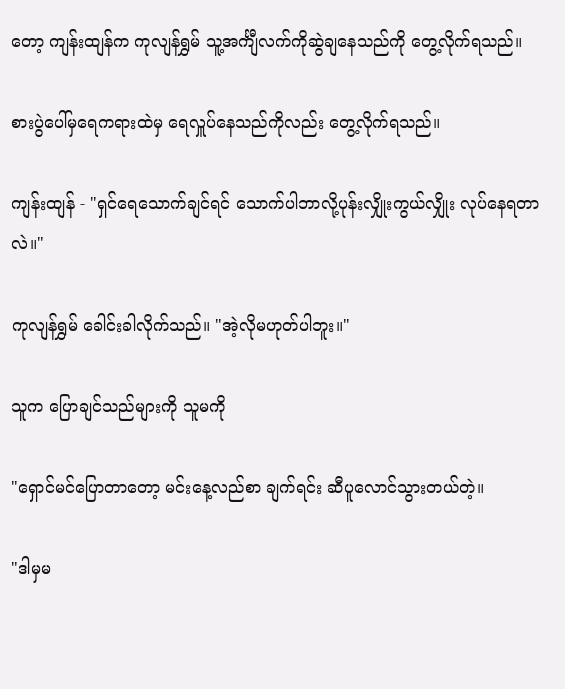တော့ ကျန်းထျန်က ကုလျန်ရွှမ် သူ့အင်္ကျီလက်ကိုဆွဲချနေသည်ကို တွေ့လိုက်ရသည်။

စားပွဲပေါ်မှရေကရားထဲမှ ရေလှူပ်နေသည်ကိုလည်း တွေ့လိုက်ရသည်။

ကျန်းထျန် - "ရှင်ရေသောက်ချင်ရင် သောက်ပါဘာလို့ပုန်းလျှိုးကွယ်လျှိုး လုပ်နေရတာလဲ။"

ကုလျန်ရွှမ် ခေါင်းခါလိုက်သည်။ "အဲ့လိုမဟုတ်ပါဘူး။"

သူက ပြောချင်သည်များကို သူမကို

"ရှောင်မင်ပြောတာတော့ မင်းနေ့လည်စာ ချက်ရင်း ဆီပူလောင်သွားတယ်တဲ့။

"ဒါမှမ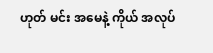ဟုတ် မင်း အမေနဲ့ ကိုယ် အလုပ်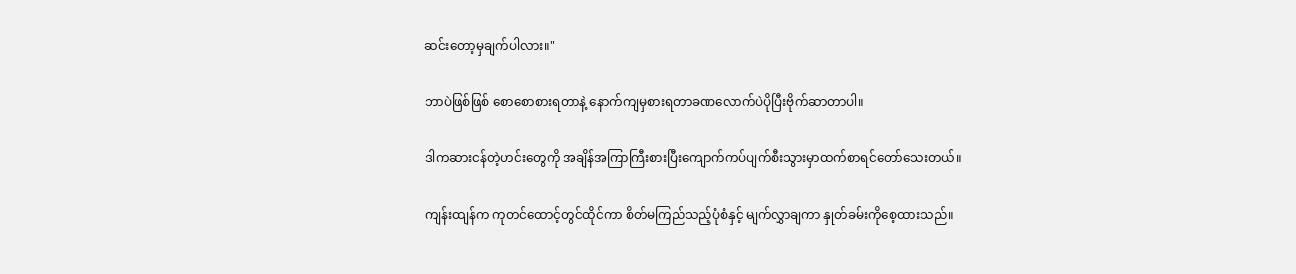ဆင်းတော့မှချက်ပါလား။"

ဘာပဲဖြစ်ဖြစ် စောစောစားရတာနဲ့ နောက်ကျမှစားရတာခဏလောက်ပဲပိုပြီးဗိုက်ဆာတာပါ။

ဒါကဆားငန်တဲ့ဟင်းတွေကို အချိန်အကြာကြီးစားပြီးကျောက်ကပ်ပျက်စီးသွားမှာထက်စာရင်တော်သေးတယ်။

ကျန်းထျန်က ကုတင်ထောင့်တွင်ထိုင်ကာ စိတ်မကြည်သည့်ပုံစံနှင့် မျက်လွှာချကာ နှုတ်ခမ်းကိုစေ့ထားသည်။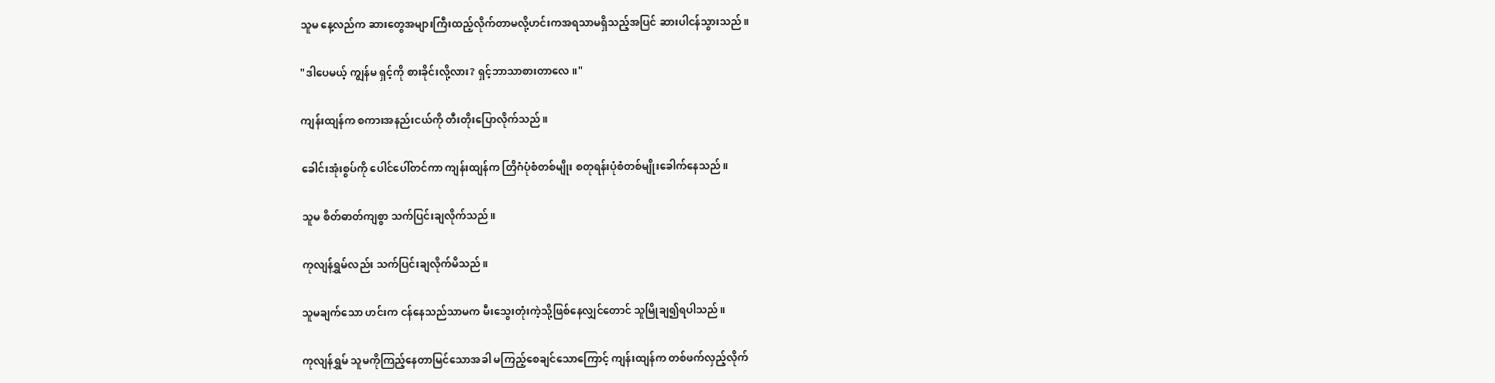သူမ နေ့လည်က ဆားတွေအများကြီးထည့်လိုက်တာမလို့ဟင်းကအရသာမရှိသည့်အပြင် ဆားပါငန်သွားသည်။

"ဒါပေမယ့် ကျွန်မ ရှင့်ကို စားခိုင်းလို့လား? ရှင့်ဘာသာစားတာလေ။"

ကျန်းထျန်က စကားအနည်းငယ်ကို တီးတိုးပြောလိုက်သည်။

ခေါင်းအုံးစွပ်ကို ပေါင်ပေါ်တင်ကာ ကျန်းထျန်က တြိဂံပုံစံတစ်မျိုး စတုရန်းပုံစံတစ်မျိုးခေါက်နေသည်။

သူမ စိတ်ဓာတ်ကျစွာ သက်ပြင်းချလိုက်သည်။

ကုလျန်ရွှမ်လည်း သက်ပြင်းချလိုက်မိသည်။

သူမချက်သော ဟင်းက ငန်နေသည်သာမက မီးသွေးတုံးကဲ့သို့ဖြစ်နေလျှင်တောင် သူမြိုချ၍ရပါသည်။

ကုလျန်ရွှမ် သူမကိုကြည့်နေတာမြင်သောအခါ မကြည့်စေချင်သောကြောင့် ကျန်းထျန်က တစ်ဖက်လှည့်လိုက်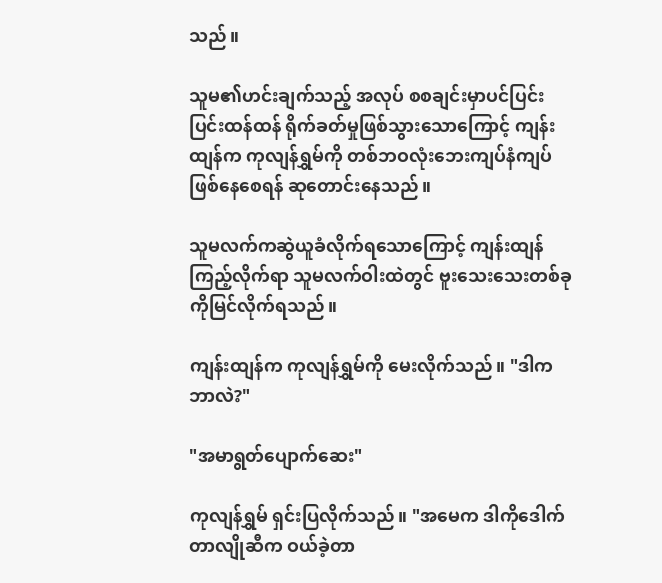သည်။

သူမ၏ဟင်းချက်သည့် အလုပ် စစချင်းမှာပင်ပြင်းပြင်းထန်ထန် ရိုက်ခတ်မှုဖြစ်သွားသောကြောင့် ကျန်းထျန်က ကုလျန်ရွှမ်ကို တစ်ဘဝလုံးဘေးကျပ်နံကျပ်ဖြစ်နေစေရန် ဆုတောင်းနေသည်။

သူမလက်ကဆွဲယူခံလိုက်ရသောကြောင့် ကျန်းထျန်ကြည့်လိုက်ရာ သူမလက်ဝါးထဲတွင် ဗူးသေးသေးတစ်ခုကိုမြင်လိုက်ရသည်။

ကျန်းထျန်က ကုလျန်ရွှမ်ကို မေးလိုက်သည်။ "ဒါက ဘာလဲ?"

"အမာရွတ်ပျောက်ဆေး"

ကုလျန်ရွှမ် ရှင်းပြလိုက်သည်။ "အမေက ဒါကိုဒေါက်တာလျိုဆီက ဝယ်ခဲ့တာ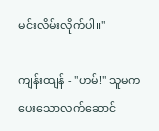မင်းလိမ်းလိုက်ပါ။"

ကျန်းထျန် - "ဟမ်!" သူမက ပေးသောလက်ဆောင်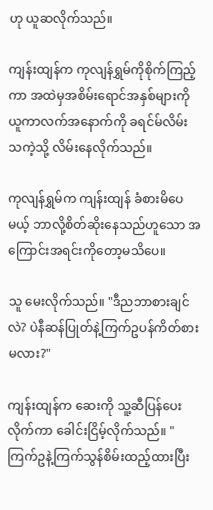ဟု ယူဆလိုက်သည်။

ကျန်းထျန်က ကုလျန်ရွှမ်ကိုစိုက်ကြည့်ကာ အထဲမှအစိမ်းရောင်အနှစ်များကို ယူကာလက်အနောက်ကို ခရင်မ်လိမ်းသကဲ့သို့ လိမ်းနေလိုက်သည်။

ကုလျန်ရွှမ်က ကျန်းထျန် ခံစားမိပေမယ့် ဘာလို့စိတ်ဆိုးနေသည်ဟူသော အကြောင်းအရင်းကိုတော့မသိပေ။

သူ မေးလိုက်သည်။ "ဒီညဘာစားချင်လဲ? ပဲနီဆန်ပြုတ်နဲ့ကြက်ဥပန်ကိတ်စားမလား?"

ကျန်းထျန်က ဆေးကို သူ့ဆီပြန်ပေးလိုက်ကာ ခေါင်းငြိမ့်လိုက်သည်။ "ကြက်ဥနဲ့ကြက်သွန်စိမ်းထည့်ထားပြီး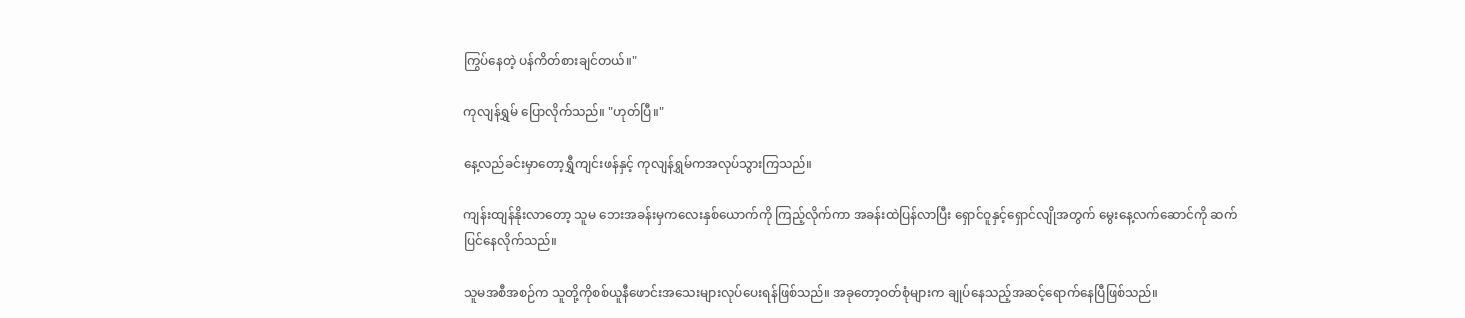ကြွပ်နေတဲ့ ပန်ကိတ်စားချင်တယ်။"

ကုလျန်ရွှမ် ပြောလိုက်သည်။ "ဟုတ်ပြီ။"

နေ့လည်ခင်းမှာတော့ရွှီကျင်းဖန်နှင့် ကုလျန်ရွှမ်ကအလုပ်သွားကြသည်။

ကျန်းထျန်နိုးလာတော့ သူမ ဘေးအခန်းမှကလေးနှစ်ယောက်ကို ကြည့်လိုက်ကာ အခန်းထဲပြန်လာပြီး ရှောင်ဝူနှင့်ရှောင်လျိုအတွက် မွေးနေ့လက်ဆောင်ကို ဆက်ပြင်နေလိုက်သည်။

သူမအစီအစဉ်က သူတို့ကိုစစ်ယူနီဖောင်းအသေးများလုပ်ပေးရန်ဖြစ်သည်။ အခုတော့ဝတ်စုံများက ချုပ်နေသည့်အဆင့်ရောက်နေပြီဖြစ်သည်။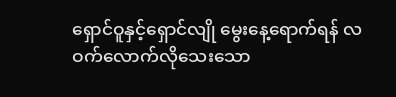ရှောင်ဝူနှင့်ရှောင်လျို မွေးနေ့ရောက်ရန် လဝက်လောက်လိုသေးသော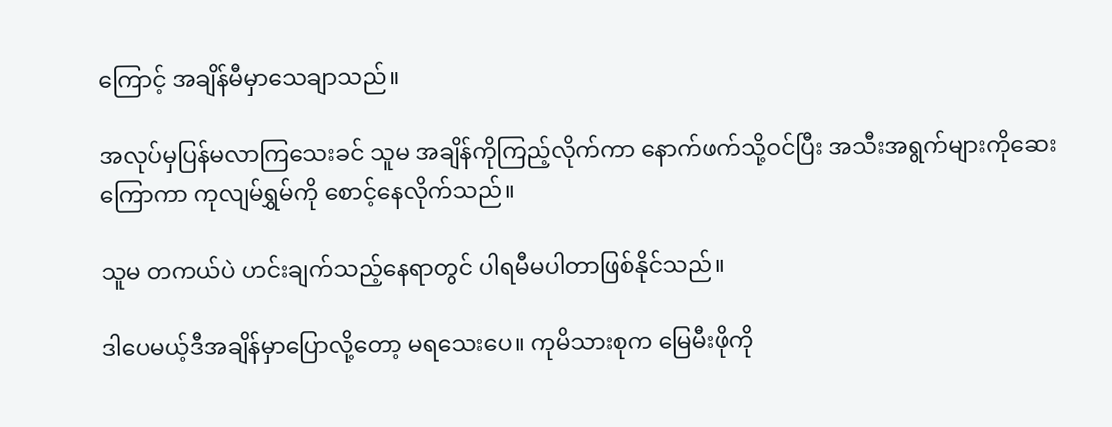ကြောင့် အချိန်မီမှာသေချာသည်။

အလုပ်မှပြန်မလာကြသေးခင် သူမ အချိန်ကိုကြည့်လိုက်ကာ နောက်ဖက်သို့ဝင်ပြီး အသီးအရွက်များကိုဆေးကြောကာ ကုလျမ်ရွှမ်ကို စောင့်နေလိုက်သည်။

သူမ တကယ်ပဲ ဟင်းချက်သည့်နေရာတွင် ပါရမီမပါတာဖြစ်နိုင်သည်။

ဒါပေမယ့်ဒီအချိန်မှာပြောလို့တော့ မရသေးပေ။ ကုမိသားစုက မြေမီးဖိုကို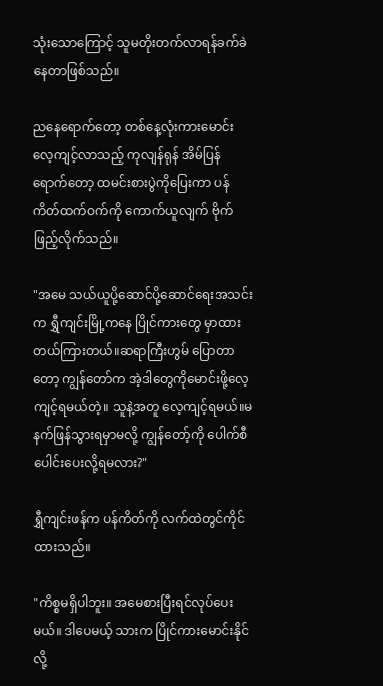သုံးသောကြောင့် သူမတိုးတက်လာရန်ခက်ခဲနေတာဖြစ်သည်။

ညနေရောက်တော့ တစ်နေ့လုံးကားမောင်းလေ့ကျင့်လာသည့် ကုလျန်ရုန် အိမ်ပြန်ရောက်တော့ ထမင်းစားပွဲကိုပြေးကာ ပန်ကိတ်ထက်ဝက်ကို ကောက်ယူလျက် ဗိုက်ဖြည့်လိုက်သည်။

"အမေ သယ်ယူပို့ဆောင်ပို့ဆောင်ရေးအသင်းက ရွှီကျင်းမြို့ကနေ ပြိုင်ကားတွေ မှာထားတယ်ကြားတယ်။ဆရာကြီးဟွမ် ပြောတာတော့ ကျွန်တော်က အဲ့ဒါတွေကိုမောင်းဖို့လေ့ကျင့်ရမယ်တဲ့။ သူနဲ့အတူ လေ့ကျင့်ရမယ်။မနက်ဖြန်သွားရမှာမလို့ ကျွန်တော့်ကို ပေါက်စီပေါင်းပေးလို့ရမလား?"

ရွှီကျင်းဖန်က ပန်ကိတ်ကို လက်ထဲတွင်ကိုင်ထားသည်။

"ကိစ္စမရှိပါဘူး။ အမေစားပြီးရင်လုပ်ပေးမယ်။ ဒါပေမယ့် သားက ပြိုင်ကားမောင်းနိုင်လို့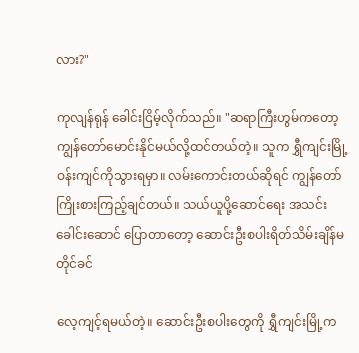လား?"

ကုလျန်ရုန် ခေါင်းငြိမ့်လိုက်သည်။ "ဆရာကြီးဟွမ်ကတော့ ကျွန်တော်မောင်းနိုင်မယ်လို့ထင်တယ်တဲ့။ သူက ရွှီကျင်းမြို့ဝန်းကျင်ကိုသွားရမှာ။ လမ်းကောင်းတယ်ဆိုရင် ကျွန်တော်ကြိုးစားကြည့်ချင်တယ်။ သယ်ယူပို့ဆောင်ရေး အသင်းခေါင်းဆောင် ပြောတာတော့ ဆောင်းဦးစပါးရိတ်သိမ်းချိန်မတိုင်ခင်

လေ့ကျင့်ရမယ်တဲ့။ ဆောင်းဦးစပါးတွေကို ရွှီကျင်းမြို့က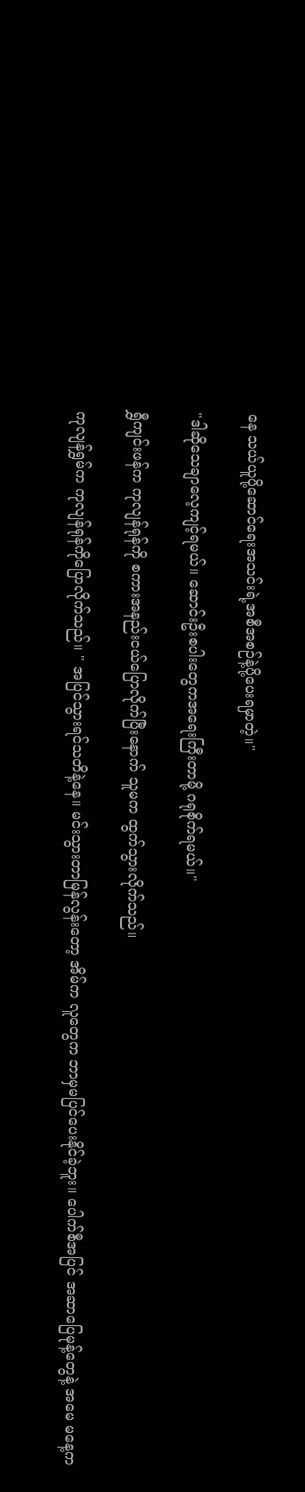နေ သယ်ယူပို့ဆောင်ရေးအသင်းရဲ့အစီအစဉ်နဲ့ပို့ပေးရမှာတဲ့။"

"ဒါဆိုသေချာလေ့ကျင့်ရမယ်။ ဆောင်းဦးစပါးတွေကအရေးကြီးတာမို့ ဂရုစိုက်ရမယ်။"

ရွှီကျင်းဖန်က ကုလျန်ရုန်ကို စကားအနည်းငယ်ပြောလိုက်ပြီးနောက် သူမက ထွက်သွားလိုက်သည်။

ကုလျန်ရွှမ်က ကုလျန်ရုန်ကိုပြောလိုက်သည်။ " အပြင်သွားရင်သတိနဲ့နေ။ မင်းသွားတာမြန်လွန်းတော့ အိမ်က လူတွေက ဘာမှမပြင်ပေးနိုင်ခဲ့ဘူး။ ပေါက်စီအပြင် အဆာပြေမုန့်တွေနဲ့ အမေ မနေ့က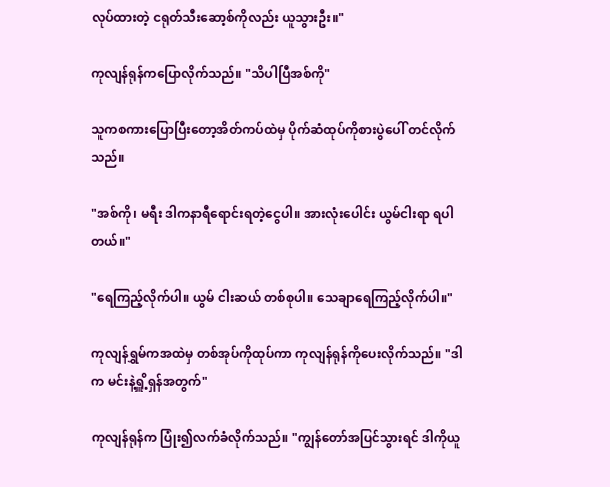လုပ်ထားတဲ့ ငရုတ်သီးဆော့စ်ကိုလည်း ယူသွားဦး။"

ကုလျန်ရုန်ကပြောလိုက်သည်။ "သိပါပြီအစ်ကို"

သူကစကားပြောပြီးတော့အိတ်ကပ်ထဲမှ ပိုက်ဆံထုပ်ကိုစားပွဲပေါ် တင်လိုက်သည်။

"အစ်ကို၊ မရီး ဒါကနာရီရောင်းရတဲ့ငွေပါ။ အားလုံးပေါင်း ယွမ်ငါးရာ ရပါတယ်။"

"ရေကြည့်လိုက်ပါ။ ယွမ် ငါးဆယ် တစ်စုပါ။ သေချာရေကြည့်လိုက်ပါ။"

ကုလျန်ရွှမ်ကအထဲမှ တစ်အုပ်ကိုထုပ်ကာ ကုလျန်ရုန်ကိုပေးလိုက်သည်။ "ဒါက မင်းနဲ့ရှိူ့ရှန်အတွက်"

ကုလျန်ရုန်က ပြုံး၍လက်ခံလိုက်သည်။ "ကျွန်တော်အပြင်သွားရင် ဒါကိုယူ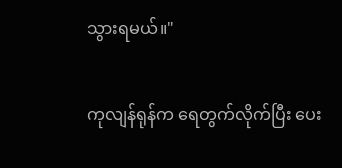သွားရမယ်။"

ကုလျန်ရုန်က ရေတွက်လိုက်ပြီး ပေး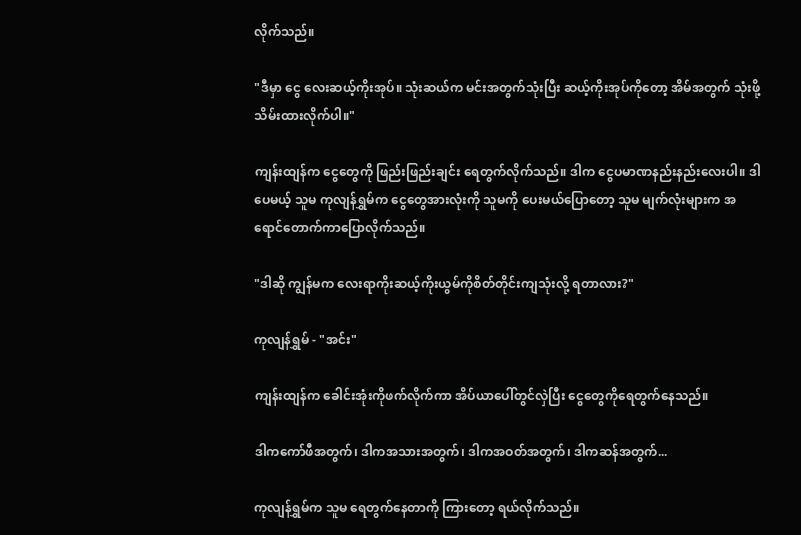လိုက်သည်။

"ဒီမှာ ငွေ လေးဆယ့်ကိုးအုပ်။ သုံးဆယ်က မင်းအတွက်သုံးပြီး ဆယ့်ကိုးအုပ်ကိုတော့ အိမ်အတွက် သုံးဖို့သိမ်းထားလိုက်ပါ။"

ကျန်းထျန်က ငွေတွေကို ဖြည်းဖြည်းချင်း ရေတွက်လိုက်သည်။ ဒါက ငွေပမာဏနည်းနည်းလေးပါ။ ဒါပေမယ့် သူမ ကုလျန်ရွှမ်က ငွေတွေအားလုံးကို သူမကို ပေးမယ်ပြောတော့ သူမ မျက်လုံးများက အရောင်တောက်ကာပြောလိုက်သည်။

"ဒါဆို ကျွန်မက လေးရာကိုးဆယ့်ကိုးယွမ်ကိုစိတ်တိုင်းကျသုံးလို့ ရတာလား?"

ကုလျန်ရွှမ် - "အင်း"

ကျန်းထျန်က ခေါင်းအုံးကိုဖက်လိုက်ကာ အိပ်ယာပေါ်တွင်လှဲပြီး ငွေတွေကိုရေတွက်နေသည်။

ဒါကကော်ဖီအတွက်၊ ဒါကအသားအတွက်၊ ဒါကအဝတ်အတွက်၊ ဒါကဆန်အတွက်...

ကုလျန်ရွှမ်က သူမ ရေတွက်နေတာကို ကြားတော့ ရယ်လိုက်သည်။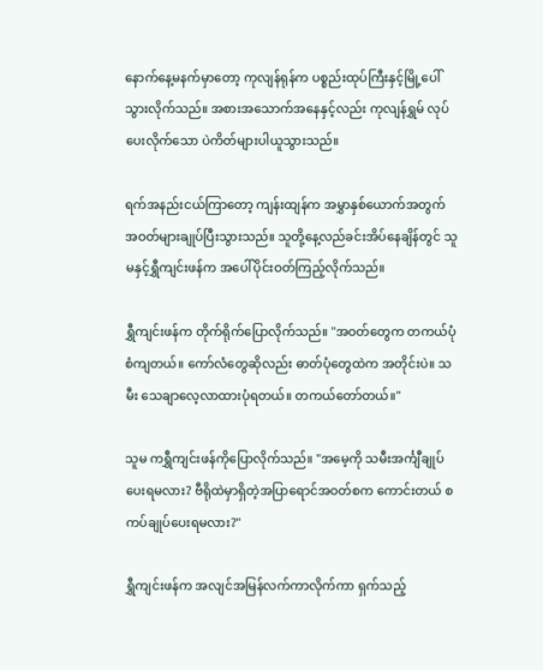နောက်နေ့မနက်မှာတော့ ကုလျန်ရုန်က ပစ္စည်းထုပ်ကြီးနှင့်မြို့ပေါ်သွားလိုက်သည်။ အစားအသောက်အနေနှင့်လည်း ကုလျန်ရွှမ် လုပ်ပေးလိုက်သော ပဲကိတ်များပါယူသွားသည်။

ရက်အနည်းငယ်ကြာတော့ ကျန်းထျန်က အမွှာနှစ်ယောက်အတွက် အဝတ်များချုပ်ပြီးသွားသည်။ သူတို့နေ့လည်ခင်းအိပ်နေချိန်တွင် သူမနှင့်ရွှီကျင်းဖန်က အပေါ်ပိုင်းဝတ်ကြည့်လိုက်သည်။

ရွှီကျင်းဖန်က တိုက်ရိုက်ပြောလိုက်သည်။ "အဝတ်တွေက တကယ်ပုံစံကျတယ်။ ကော်လံတွေဆိုလည်း ဓာတ်ပုံတွေထဲက အတိုင်းပဲ။ သမီး သေချာလေ့လာထားပုံရတယ်။ တကယ်တော်တယ်။"

သူမ ကရွှီကျင်းဖန်ကိုပြောလိုက်သည်။ "အမေ့ကို သမီးအင်္ကျီချုပ်ပေးရမလား? ဗီရိုထဲမှာရှိတဲ့အပြာရောင်အဝတ်စက ကောင်းတယ် စကပ်ချုပ်ပေးရမလား?"

ရွှီကျင်းဖန်က အလျင်အမြန်လက်ကာလိုက်ကာ ရှက်သည့်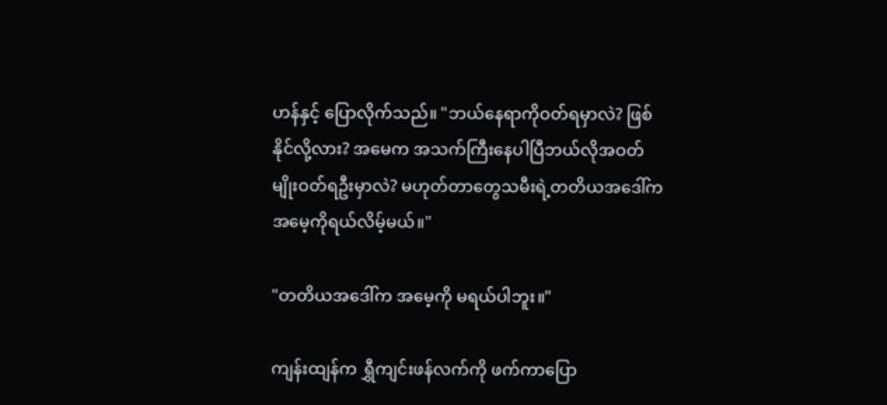ဟန်နှင့် ပြောလိုက်သည်။ "ဘယ်နေရာကိုဝတ်ရမှာလဲ? ဖြစ်နိုင်လို့လား? အမေက အသက်ကြီးနေပါပြီဘယ်လိုအဝတ်မျိုးဝတ်ရဦးမှာလဲ? မဟုတ်တာတွေသမီးရဲ့တတိယအဒေါ်က အမေ့ကိုရယ်လိမ့်မယ်။"

"တတိယအဒေါ်က အမေ့ကို မရယ်ပါဘူး။"

ကျန်းထျန်က ရွှီကျင်းဖန်လက်ကို ဖက်ကာပြော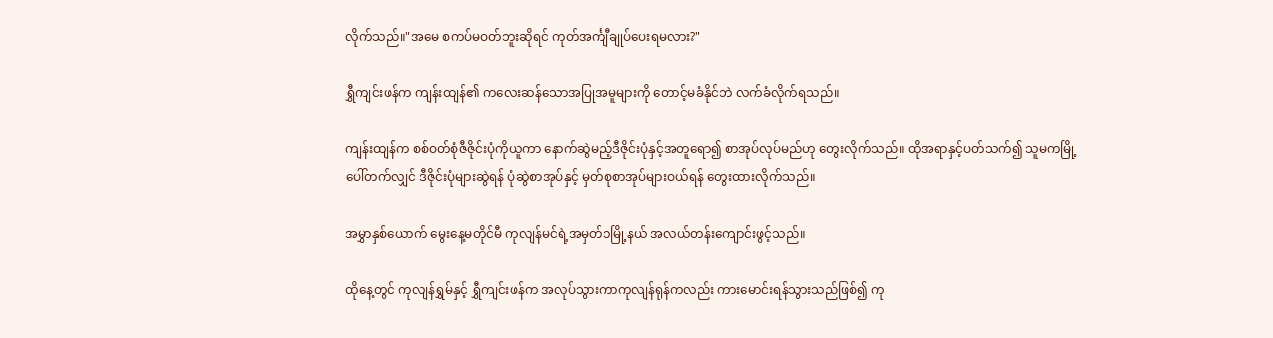လိုက်သည်။"အမေ စကပ်မဝတ်ဘူးဆိုရင် ကုတ်အင်္ကျီချုပ်ပေးရမလား?"

ရွှီကျင်းဖန်က ကျန်းထျန်၏ ကလေးဆန်သောအပြုအမူများကို တောင့်မခံနိုင်ဘဲ လက်ခံလိုက်ရသည်။

ကျန်းထျန်က စစ်ဝတ်စုံဇီဇိုင်းပုံကိုယူကာ နောက်ဆွဲမည့်ဒီဇိုင်းပုံနှင့်အတူရော၍ စာအုပ်လုပ်မည်ဟု တွေးလိုက်သည်။ ထိုအရာနှင့်ပတ်သက်၍ သူမကမြို့ပေါ်တက်လျှင် ဒီဇိုင်းပုံများဆွဲရန် ပုံဆွဲစာအုပ်နှင့် မှတ်စုစာအုပ်များဝယ်ရန် တွေးထားလိုက်သည်။

အမွှာနှစ်ယောက် မွေးနေ့မတိုင်မီ ကုလျန်မင်ရဲ့အမှတ်၁မြို့နယ် အလယ်တန်းကျောင်းဖွင့်သည်။

ထိုနေ့တွင် ကုလျန်ရွှမ်နှင့် ရွှီကျင်းဖန်က အလုပ်သွားကာကုလျန်ရုန်ကလည်း ကားမောင်းရန်သွားသည်ဖြစ်၍ ကု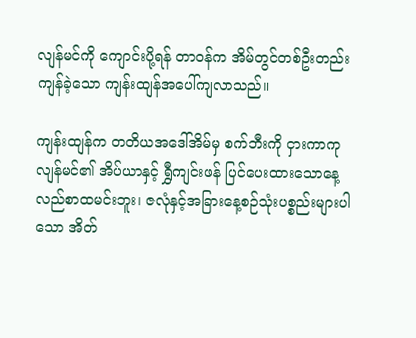လျန်မင်ကို ကျောင်းပို့ရန် တာဝန်က အိမ်တွင်တစ်ဦးတည်းကျန်ခဲ့သော ကျန်းထျန်အပေါ်ကျလာသည်။

ကျန်းထျန်က တတိယအဒေါ်အိမ်မှ စက်ဘီးကို ငှားကာကုလျန်မင်၏ အိပ်ယာနှင့် ရွှီကျင်းဖန် ပြင်ပေးထားသောနေ့လည်စာထမင်းဘူး၊ ဇလုံနှင့်အခြားနေ့စဉ်သုံးပစ္စည်းများပါသော အိတ်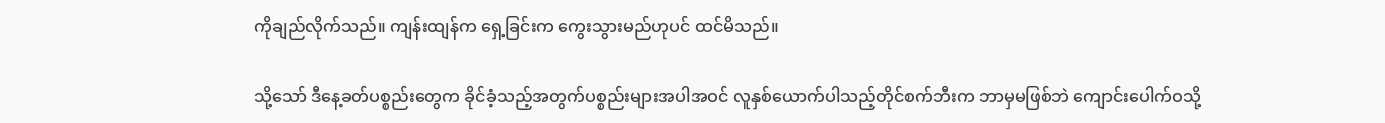ကိုချည်လိုက်သည်။ ကျန်းထျန်က ရှေ့ခြင်းက ကွေးသွားမည်ဟုပင် ထင်မိသည်။

သို့သော် ဒီနေ့ခတ်ပစ္စည်းတွေက ခိုင်ခံ့သည့်အတွက်ပစ္စည်းများအပါအဝင် လူနှစ်ယောက်ပါသည့်တိုင်စက်ဘီးက ဘာမှမဖြစ်ဘဲ ကျောင်းပေါက်ဝသို့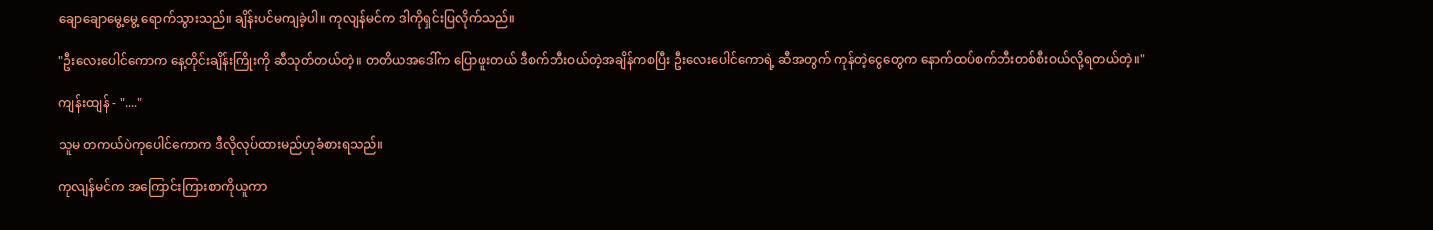ချောချောမွေ့မွေ့ ရောက်သွားသည်။ ချိန်းပင်မကျခဲ့ပါ။ ကုလျန်မင်က ဒါကိုရှင်းပြလိုက်သည်။

"ဦးလေးပေါင်ကောက နေ့တိုင်းချိန်းကြိုးကို ဆီသုတ်တယ်တဲ့။ တတိယအဒေါ်က ပြောဖူးတယ် ဒီစက်ဘီးဝယ်တဲ့အချိန်ကစပြီး ဦးလေးပေါင်ကောရဲ့ ဆီအတွက် ကုန်တဲ့ငွေတွေက နောက်ထပ်စက်ဘီးတစ်စီးဝယ်လို့ရတယ်တဲ့။"

ကျန်းထျန် - "...."

သူမ တကယ်ပဲကုပေါင်ကောက ဒီလိုလုပ်ထားမည်ဟုခံစားရသည်။

ကုလျန်မင်က အကြောင်းကြားစာကိုယူကာ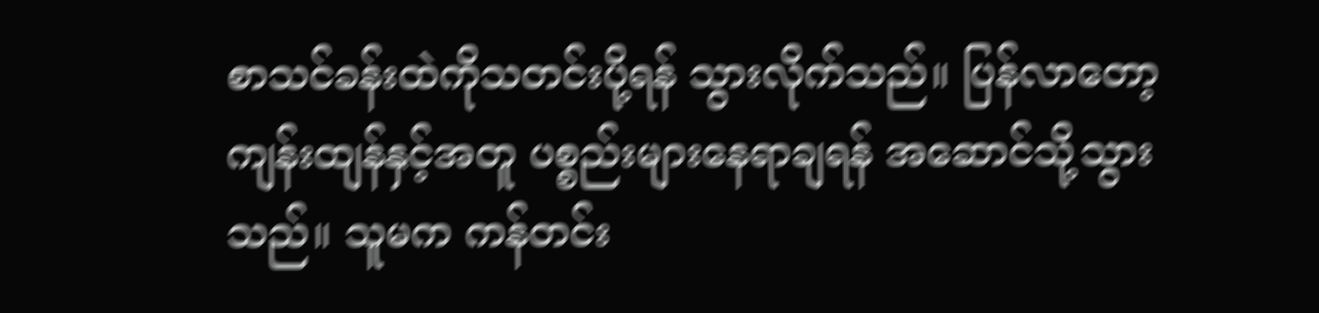စာသင်ခန်းထဲကိုသတင်းပို့ရန် သွားလိုက်သည်။ ပြန်လာတော့ကျန်းထျန်နှင့်အတူ ပစ္စည်းများနေရာချရန် အဆောင်သို့သွားသည်။ သူမက ကန်တင်း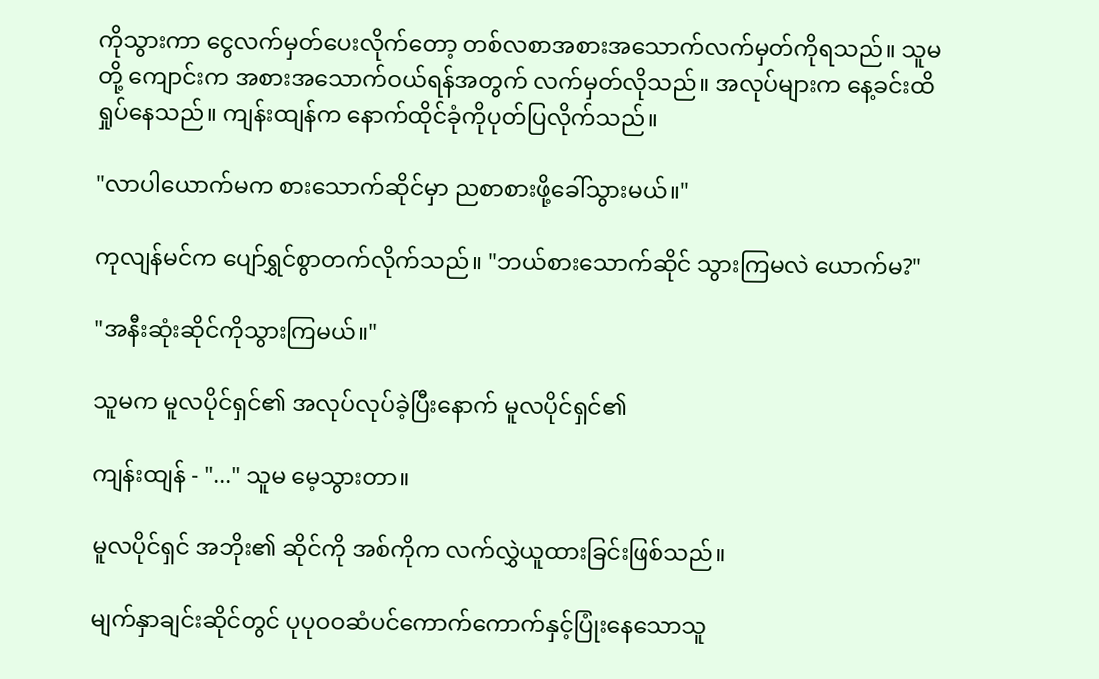ကိုသွားကာ ငွေလက်မှတ်ပေးလိုက်တော့ တစ်လစာအစားအသောက်လက်မှတ်ကိုရသည်။ သူမတို့ ကျောင်းက အစားအသောက်ဝယ်ရန်အတွက် လက်မှတ်လိုသည်။ အလုပ်များက နေ့ခင်းထိရှုပ်နေသည်။ ကျန်းထျန်က နောက်ထိုင်ခုံကိုပုတ်ပြလိုက်သည်။

"လာပါယောက်မက စားသောက်ဆိုင်မှာ ညစာစားဖို့ခေါ်သွားမယ်။"

ကုလျန်မင်က ပျော်ရွှင်စွာတက်လိုက်သည်။ "ဘယ်စားသောက်ဆိုင် သွားကြမလဲ ယောက်မ?"

"အနီးဆုံးဆိုင်ကိုသွားကြမယ်။"

သူမက မူလပိုင်ရှင်၏ အလုပ်လုပ်ခဲ့ပြီးနောက် မူလပိုင်ရှင်၏

ကျန်းထျန် - "..." သူမ မေ့သွားတာ။

မူလပိုင်ရှင် အဘိုး၏ ဆိုင်ကို အစ်ကိုက လက်လွှဲယူထားခြင်းဖြစ်သည်။

မျက်နှာချင်းဆိုင်တွင် ပုပုဝဝဆံပင်ကောက်ကောက်နှင့်ပြုံးနေသောသူ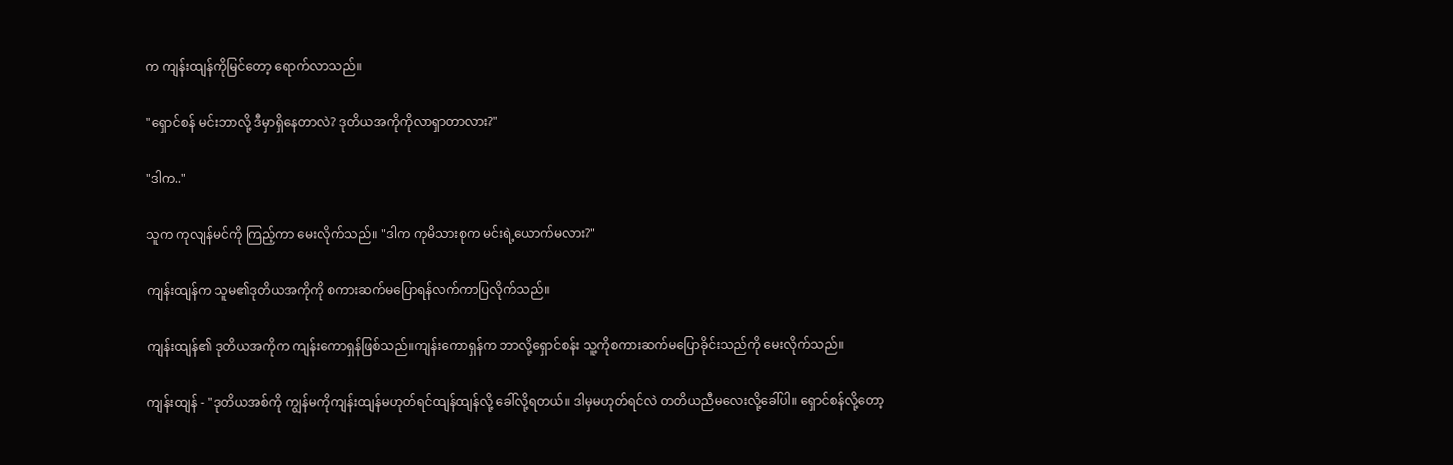က ကျန်းထျန်ကိုမြင်တော့ ရောက်လာသည်။

"ရှောင်စန် မင်းဘာလို့ ဒီမှာရှိနေတာလဲ? ဒုတိယအကိုကိုလာရှာတာလား?"

"ဒါက.."

သူက ကုလျန်မင်ကို ကြည့်ကာ မေးလိုက်သည်။ "ဒါက ကုမိသားစုက မင်းရဲ့ယောက်မလား?"

ကျန်းထျန်က သူမ၏ဒုတိယအကိုကို စကားဆက်မပြောရန်လက်ကာပြလိုက်သည်။

ကျန်းထျန်၏ ဒုတိယအကိုက ကျန်းကောရှန်ဖြစ်သည်။ကျန်းကောရှန်က ဘာလို့ရှောင်စန်း သူ့ကိုစကားဆက်မပြောခိုင်းသည်ကို မေးလိုက်သည်။

ကျန်းထျန် - "ဒုတိယအစ်ကို ကျွန်မကိုကျန်းထျန်မဟုတ်ရင်ထျန်ထျန်လို့ ခေါ်လို့ရတယ်။ ဒါမှမဟုတ်ရင်လဲ တတိယညီမလေးလို့ခေါ်ပါ။ ရှောင်စန်လို့တော့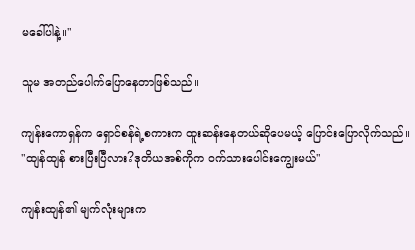မခေါ်ပါနဲ့။"

သူမ အတည်ပေါက်ပြောနေတာဖြစ်သည်။

ကျန်းကောရှန်က ရှောင်စန်ရဲ့စကားက ထူးဆန်းနေတယ်ဆိုပေမယ့် ပြောင်းပြောလိုက်သည်။ "ထျန်ထျန် စားပြီးပြီလား?ဒုတိယအစ်ကိုက ဝက်သားပေါင်းကျွေးမယ်"

ကျန်းထျန်၏ မျက်လုံးများက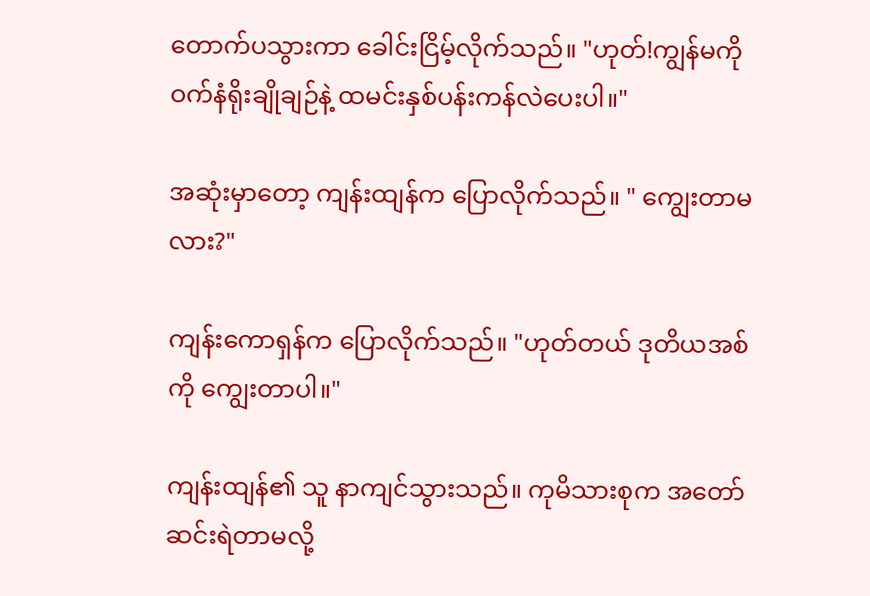တောက်ပသွားကာ ခေါင်းငြိမ့်လိုက်သည်။ "ဟုတ်!ကျွန်မကို ဝက်နံရိုးချိုချဉ်နဲ့ ထမင်းနှစ်ပန်းကန်လဲပေးပါ။"

အဆုံးမှာတော့ ကျန်းထျန်က ပြောလိုက်သည်။ " ကျွေးတာမလား?"

ကျန်းကောရှန်က ပြောလိုက်သည်။ "ဟုတ်တယ် ဒုတိယအစ်ကို ကျွေးတာပါ။"

ကျန်းထျန်၏ သူ နာကျင်သွားသည်။ ကုမိသားစုက အတော်ဆင်းရဲတာမလို့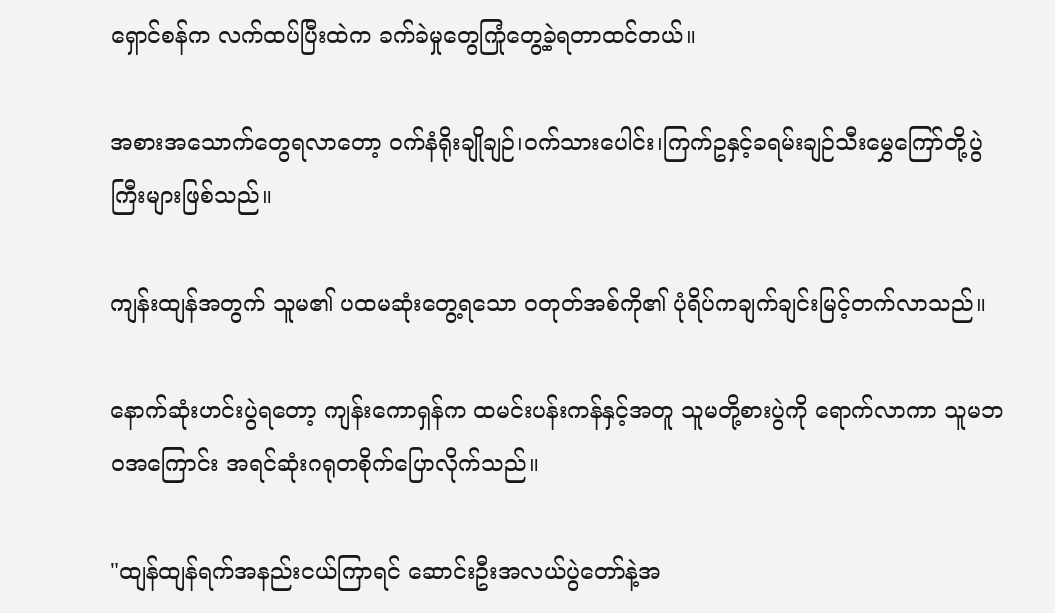ရှောင်စန်က လက်ထပ်ပြီးထဲက ခက်ခဲမှုတွေကြုံတွေ့ခဲ့ရတာထင်တယ်။

အစားအသောက်တွေရလာတော့ ဝက်နံရိုးချိုချဉ်၊ဝက်သားပေါင်း၊ကြက်ဥနှင့်ခရမ်းချဉ်သီးမွှေကြော်တို့ပွဲကြီးများဖြစ်သည်။

ကျန်းထျန်အတွက် သူမ၏ ပထမဆုံးတွေ့ရသော ဝတုတ်အစ်ကို၏ ပုံရိပ်ကချက်ချင်းမြင့်တက်လာသည်။

နောက်ဆုံးဟင်းပွဲရတော့ ကျန်းကောရှန်က ထမင်းပန်းကန်နှင့်အတူ သူမတို့စားပွဲကို ရောက်လာကာ သူမဘဝအကြောင်း အရင်ဆုံးဂရုတစိုက်ပြောလိုက်သည်။

"ထျန်ထျန်ရက်အနည်းငယ်ကြာရင် ဆောင်းဦးအလယ်ပွဲတော်နဲ့အ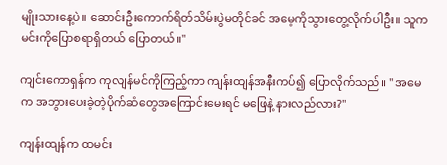မျိုးသားနေ့ပဲ။ ဆောင်းဦးကောက်ရိတ်သိမ်းပွဲမတိုင်ခင် အမေ့ကိုသွားတွေ့လိုက်ပါဦး။ သူက မင်းကိုပြောစရာရှိတယ် ပြောတယ်။"

ကျင်းကောရှန်က ကုလျန်မင်ကိုကြည့်ကာ ကျန်းထျန်အနီးကပ်၍ ပြောလိုက်သည်။ " အမေက အဘွားပေးခဲ့တဲ့ပိုက်ဆံတွေအကြောင်းမေးရင် မဖြေနဲ့ နားလည်လား?"

ကျန်းထျန်က ထမင်း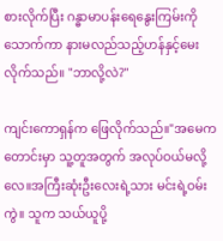စားလိုက်ပြီး ဂန္ဓာမာပန်းရေနွေးကြမ်းကိုသောက်ကာ နားမလည်သည့်ဟန်နှင့်မေးလိုက်သည်။ "ဘာလို့လဲ?"

ကျင်းကောရှန်က ဖြေလိုက်သည်။"အမေက တောင်းမှာ သူ့တူအတွက် အလုပ်ဝယ်မလို့လေ။အကြီးဆုံးဦးလေးရဲ့သား မင်းရဲ့ဝမ်းကွဲ။ သူက သယ်ယူပို့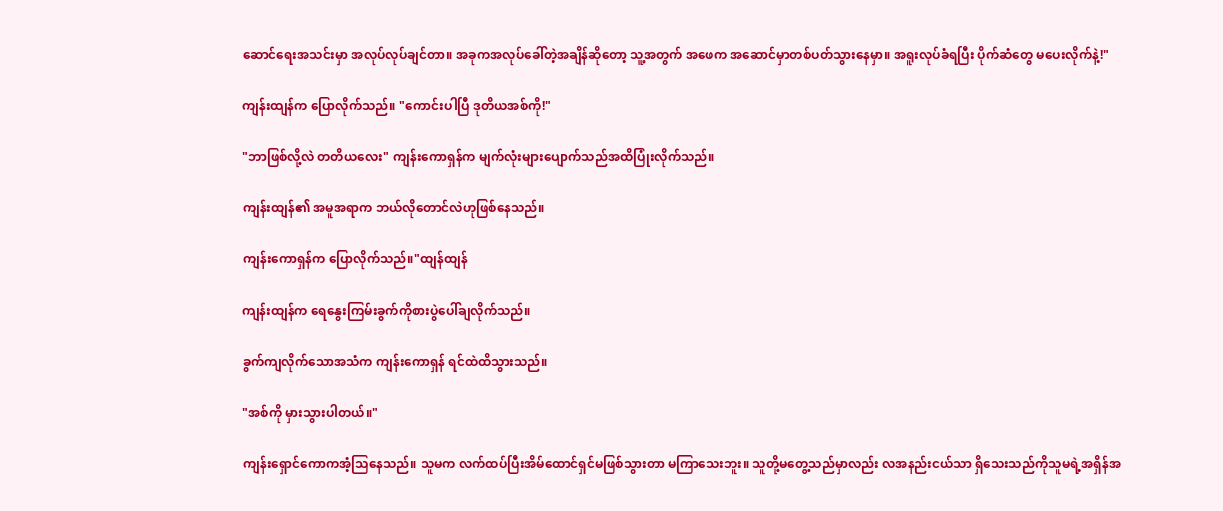ဆောင်ရေးအသင်းမှာ အလုပ်လုပ်ချင်တာ။ အခုကအလုပ်ခေါ်တဲ့အချိန်ဆိုတော့ သူ့အတွက် အဖေက အဆောင်မှာတစ်ပတ်သွားနေမှာ။ အရူးလုပ်ခံရပြီး ပိုက်ဆံတွေ မပေးလိုက်နဲ့!"

ကျန်းထျန်က ပြောလိုက်သည်။ "ကောင်းပါပြီ ဒုတိယအစ်ကို!"

"ဘာဖြစ်လို့လဲ တတိယလေး" ကျန်းကောရှန်က မျက်လုံးများပျောက်သည်အထိပြုံးလိုက်သည်။

ကျန်းထျန်၏ အမူအရာက ဘယ်လိုတောင်လဲဟုဖြစ်နေသည်။

ကျန်းကောရှန်က ပြောလိုက်သည်။"ထျန်ထျန်

ကျန်းထျန်က ရေနွေးကြမ်းခွက်ကိုစားပွဲပေါ်ချလိုက်သည်။

ခွက်ကျလိုက်သောအသံက ကျန်းကောရှန် ရင်ထဲထိသွားသည်။

"အစ်ကို မှားသွားပါတယ်။"

ကျန်းရှောင်ကောကအံ့သြနေသည်။ သူမက လက်ထပ်ပြီးအိမ်ထောင်ရှင်မဖြစ်သွားတာ မကြာသေးဘူး။ သူတို့မတွေ့သည်မှာလည်း လအနည်းငယ်သာ ရှိသေးသည်ကိုသူမရဲ့အရှိန်အ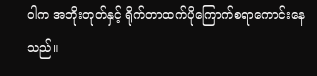ဝါက အဘိုးတုတ်နှင့် ရိုက်တာထက်ပိုကြောက်စရာကောင်းနေသည်။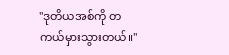"ဒုတိယအစ်ကို တကယ်မှားသွားတယ်။"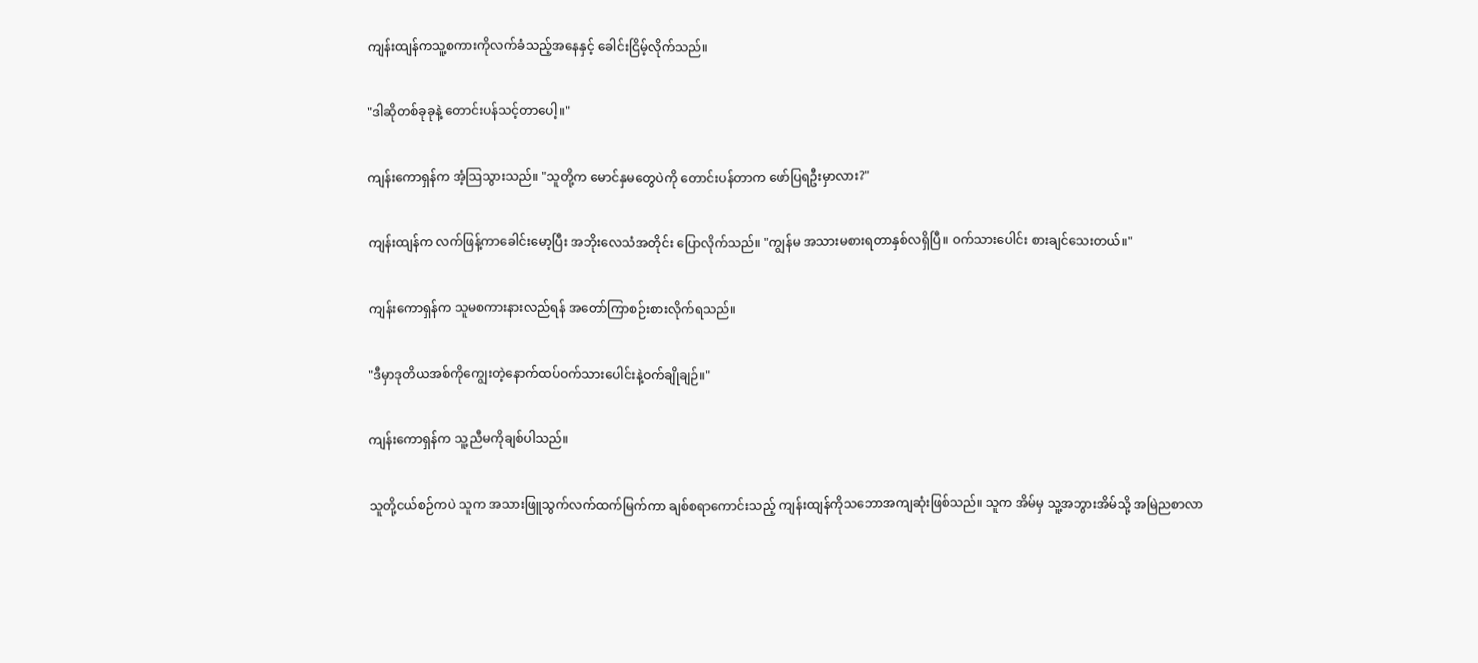ကျန်းထျန်ကသူ့စကားကိုလက်ခံသည့်အနေနှင့် ခေါင်းငြိမ့်လိုက်သည်။

"ဒါဆိုတစ်ခုခုနဲ့ တောင်းပန်သင့်တာပေါ့။"

ကျန်းကောရှန်က အံ့သြသွားသည်။ "သူတို့က မောင်နှမတွေပဲကို တောင်းပန်တာက ဖော်ပြရဦးမှာလား?"

ကျန်းထျန်က လက်ဖြန့်ကာခေါင်းမော့ပြီး အဘိုးလေသံအတိုင်း ပြောလိုက်သည်။ "ကျွန်မ အသားမစားရတာနှစ်လရှိပြီ။ ဝက်သားပေါင်း စားချင်သေးတယ်။"

ကျန်းကောရှန်က သူမစကားနားလည်ရန် အတော်ကြာစဉ်းစားလိုက်ရသည်။

"ဒီမှာဒုတိယအစ်ကိုကျွေးတဲ့နောက်ထပ်ဝက်သားပေါင်းနဲ့ဝက်ချိုချဉ်။"

ကျန်းကောရှန်က သူ့ညီမကိုချစ်ပါသည်။

သူတို့ငယ်စဉ်ကပဲ သူက အသားဖြူသွက်လက်ထက်မြက်ကာ ချစ်စရာကောင်းသည့် ကျန်းထျန်ကိုသဘောအကျဆုံးဖြစ်သည်။ သူက အိမ်မှ သူ့အဘွားအိမ်သို့ အမြဲညစာလာ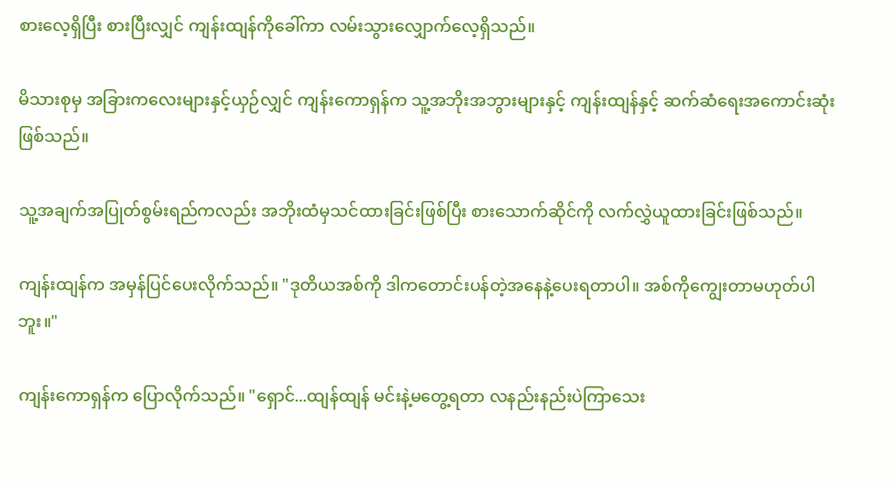စားလေ့ရှိပြီး စားပြီးလျှင် ကျန်းထျန်ကိုခေါ်ကာ လမ်းသွားလျှောက်လေ့ရှိသည်။

မိသားစုမှ အခြားကလေးများနှင့်ယှဉ်လျှင် ကျန်းကောရှန်က သူ့အဘိုးအဘွားများနှင့် ကျန်းထျန်နှင့် ဆက်ဆံရေးအကောင်းဆုံးဖြစ်သည်။

သူ့အချက်အပြုတ်စွမ်းရည်ကလည်း အဘိုးထံမှသင်ထားခြင်းဖြစ်ပြီး စားသောက်ဆိုင်ကို လက်လွှဲယူထားခြင်းဖြစ်သည်။

ကျန်းထျန်က အမှန်ပြင်ပေးလိုက်သည်။ "ဒုတိယအစ်ကို ဒါကတောင်းပန်တဲ့အနေနဲ့ပေးရတာပါ။ အစ်ကိုကျွေးတာမဟုတ်ပါဘူး။"

ကျန်းကောရှန်က ပြောလိုက်သည်။ "ရှောင်...ထျန်ထျန် မင်းနဲ့မတွေ့ရတာ လနည်းနည်းပဲကြာသေး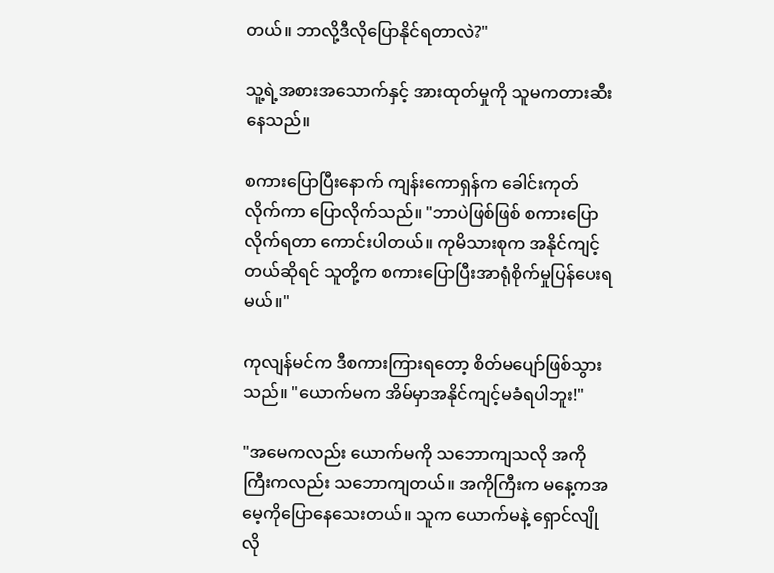တယ်။ ဘာလို့ဒီလိုပြောနိုင်ရတာလဲ?"

သူ့ရဲ့အစားအသောက်နှင့် အားထုတ်မှုကို သူမကတားဆီးနေသည်။

စကားပြောပြီးနောက် ကျန်းကောရှန်က ခေါင်းကုတ်လိုက်ကာ ပြောလိုက်သည်။ "ဘာပဲဖြစ်ဖြစ် စကားပြောလိုက်ရတာ ကောင်းပါတယ်။ ကုမိသားစုက အနိုင်ကျင့်တယ်ဆိုရင် သူတို့က စကားပြောပြီးအာရုံစိုက်မှုပြန်ပေးရမယ်။"

ကုလျန်မင်က ဒီစကားကြားရတော့ စိတ်မပျော်ဖြစ်သွားသည်။ "ယောက်မက အိမ်မှာအနိုင်ကျင့်မခံရပါဘူး!"

"အမေကလည်း ယောက်မကို သဘောကျသလို အကိုကြီးကလည်း သဘောကျတယ်။ အကိုကြီးက မနေ့ကအမေ့ကိုပြောနေသေးတယ်။ သူက ယောက်မနဲ့ ရှောင်လျိုလို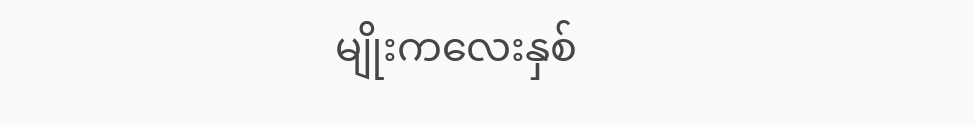မျိုးကလေးနှစ်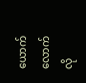ယောက်လောက် လို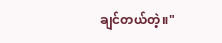ချင်တယ်တဲ့။"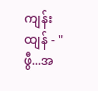ကျန်းထျန် - "ဖွီ...အ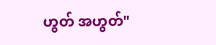ဟွတ် အဟွတ်"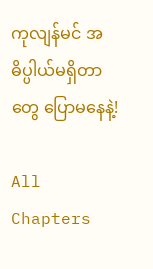ကုလျန်မင် အဓိပ္ပါယ်မရှိတာတွေ ပြောမနေနဲ့!

All Chapters